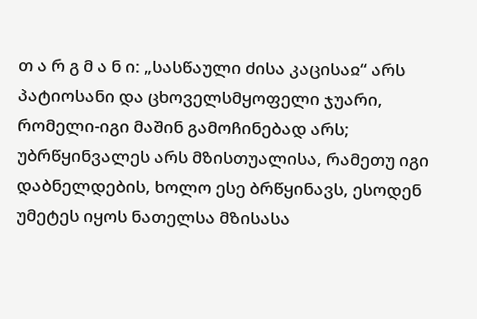თ ა რ გ მ ა ნ ი: „სასწაული ძისა კაცისაჲ“ არს პატიოსანი და ცხოველსმყოფელი ჯუარი, რომელი-იგი მაშინ გამოჩინებად არს; უბრწყინვალეს არს მზისთუალისა, რამეთუ იგი დაბნელდების, ხოლო ესე ბრწყინავს, ესოდენ უმეტეს იყოს ნათელსა მზისასა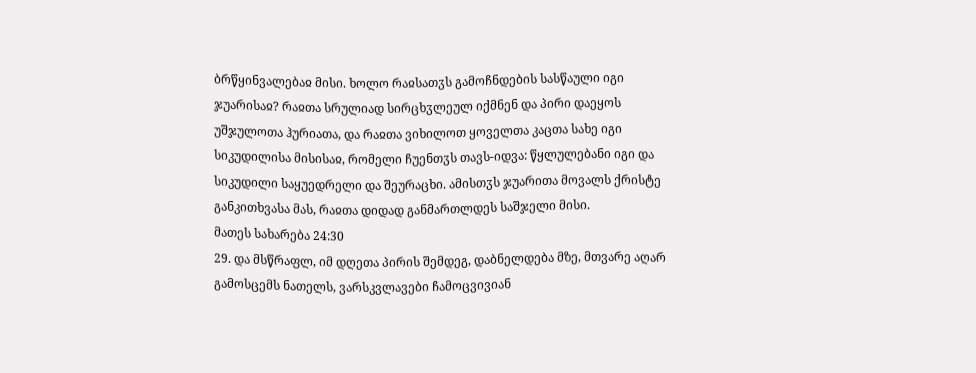ბრწყინვალებაჲ მისი. ხოლო რაჲსათჳს გამოჩნდების სასწაული იგი ჯუარისაჲ? რაჲთა სრულიად სირცხჳლეულ იქმნენ და პირი დაეყოს უშჯულოთა ჰურიათა, და რაჲთა ვიხილოთ ყოველთა კაცთა სახე იგი სიკუდილისა მისისაჲ, რომელი ჩუენთჳს თავს-იდვა: წყლულებანი იგი და სიკუდილი საყუედრელი და შეურაცხი. ამისთჳს ჯუარითა მოვალს ქრისტე განკითხვასა მას, რაჲთა დიდად განმართლდეს საშჯელი მისი.
მათეს სახარება 24:30
29. და მსწრაფლ, იმ დღეთა პირის შემდეგ, დაბნელდება მზე, მთვარე აღარ გამოსცემს ნათელს, ვარსკვლავები ჩამოცვივიან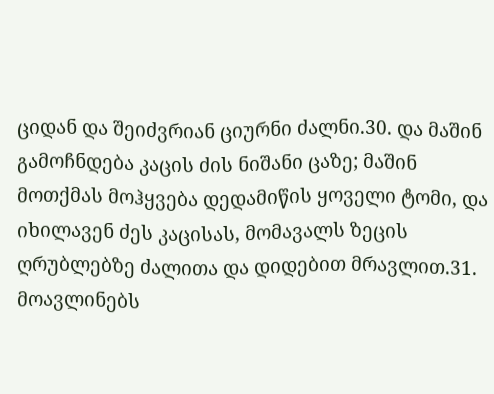ციდან და შეიძვრიან ციურნი ძალნი.30. და მაშინ გამოჩნდება კაცის ძის ნიშანი ცაზე; მაშინ მოთქმას მოჰყვება დედამიწის ყოველი ტომი, და იხილავენ ძეს კაცისას, მომავალს ზეცის ღრუბლებზე ძალითა და დიდებით მრავლით.31. მოავლინებს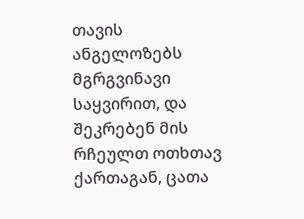თავის ანგელოზებს მგრგვინავი საყვირით, და შეკრებენ მის რჩეულთ ოთხთავ ქართაგან, ცათა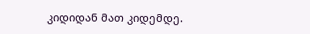კიდიდან მათ კიდემდე.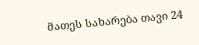მათეს სახარება თავი 24